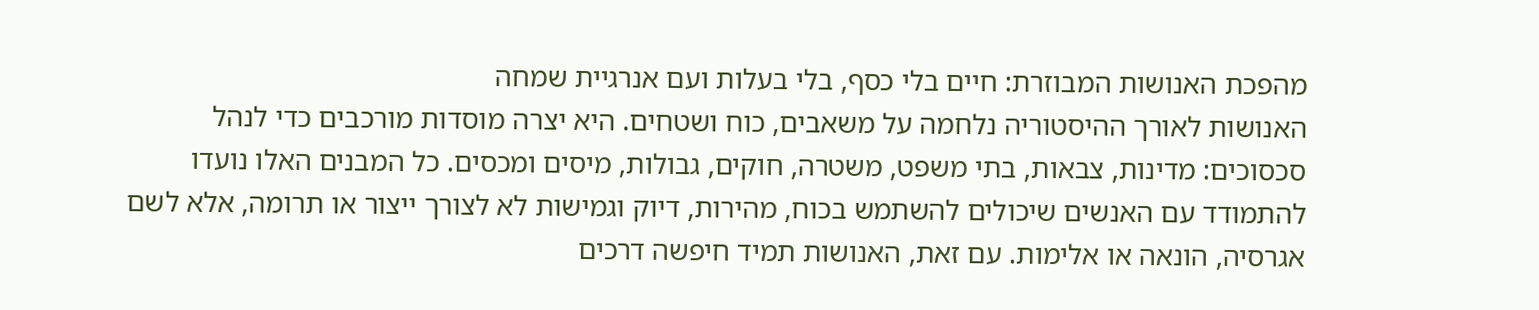מהפכת האנושות המבוזרת: חיים בלי כסף, בלי בעלות ועם אנרגיית שמחה
האנושות לאורך ההיסטוריה נלחמה על משאבים, כוח ושטחים. היא יצרה מוסדות מורכבים כדי לנהל סכסוכים: מדינות, צבאות, בתי משפט, משטרה, חוקים, גבולות, מיסים ומכסים. כל המבנים האלו נועדו להתמודד עם האנשים שיכולים להשתמש בכוח, מהירות, דיוק וגמישות לא לצורך ייצור או תרומה, אלא לשם אגרסיה, הונאה או אלימות. עם זאת, האנושות תמיד חיפשה דרכים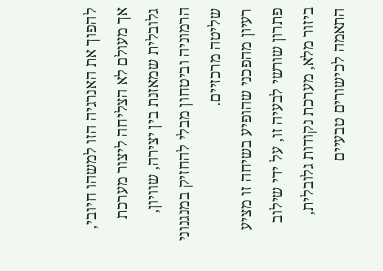להפוך את האנרגיה הזו למשהו חיובי, אך מעולם לא הצליחה ליצור מערכת גלובלית שמאזנת בין יצירה, שוויון, הרמוניה וביטחון מבלי להחזיק במנגנוני שליטה מרכזיים.
רעיון מהפכני שהופיע בשיחה זו מציע פתרון שורשי לבעיה זו, על ידי שילוב ביזור מלא, מערכת נקודות גלובלית, התאמה לכישורים טבעיים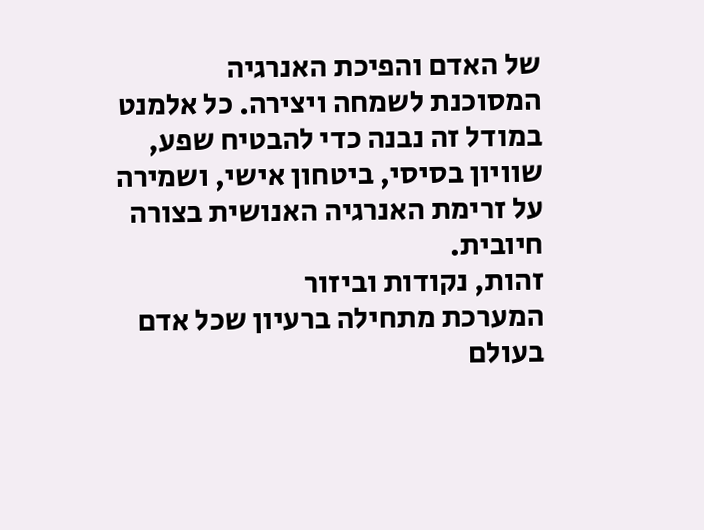של האדם והפיכת האנרגיה המסוכנת לשמחה ויצירה. כל אלמנט במודל זה נבנה כדי להבטיח שפע, שוויון בסיסי, ביטחון אישי, ושמירה על זרימת האנרגיה האנושית בצורה חיובית.
זהות, נקודות וביזור
המערכת מתחילה ברעיון שכל אדם בעולם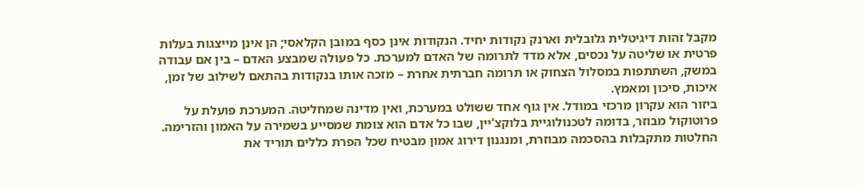מקבל זהות דיגיטלית גלובלית וארנק נקודות יחיד. הנקודות אינן כסף במובן הקלאסי; הן אינן מייצגות בעלות פרטית או שליטה על נכסים, אלא מדד לתרומה של האדם למערכת. כל פעולה שמבצע האדם – בין אם עבודה במשק, השתתפות במסלול הצחוק או תרומה חברתית אחרת – מזכה אותו בנקודות בהתאם לשילוב של זמן, איכות, סיכון ומאמץ.
ביזור הוא עקרון מרכזי במודל. אין גוף אחד ששולט במערכת, ואין מדינה שמחליטה. המערכת פועלת על פרוטוקול מבוזר, בדומה לטכנולוגיית בלוקצ'יין, שבו כל אדם הוא צומת שמסייע בשמירה על האמון והזרימה. החלטות מתקבלות בהסכמה מבוזרת, ומנגנון דירוג אמון מבטיח שכל הפרת כללים תוריד את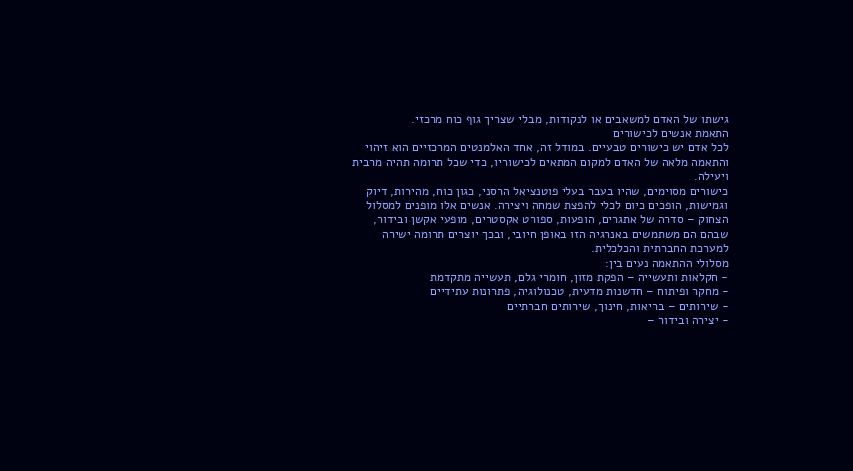גישתו של האדם למשאבים או לנקודות, מבלי שצריך גוף כוח מרכזי.
התאמת אנשים לכישורים
לכל אדם יש כישורים טבעיים. במודל זה, אחד האלמנטים המרכזיים הוא זיהוי והתאמה מלאה של האדם למקום המתאים לכישוריו, כדי שכל תרומה תהיה מרבית ויעילה.
כישורים מסוימים, שהיו בעבר בעלי פוטנציאל הרסני, כגון כוח, מהירות, דיוק וגמישות, הופכים כיום לכלי להפצת שמחה ויצירה. אנשים אלו מופנים למסלול הצחוק – סדרה של אתגרים, הופעות, ספורט אקסטרים, מופעי אקשן ובידור, שבהם הם משתמשים באנרגיה הזו באופן חיובי, ובכך יוצרים תרומה ישירה למערכת החברתית והכלכלית.
מסלולי ההתאמה נעים בין:
- חקלאות ותעשייה – הפקת מזון, חומרי גלם, תעשייה מתקדמת
- מחקר ופיתוח – חדשנות מדעית, טכנולוגיה, פתרונות עתידיים
- שירותים – בריאות, חינוך, שירותים חברתיים
- יצירה ובידור –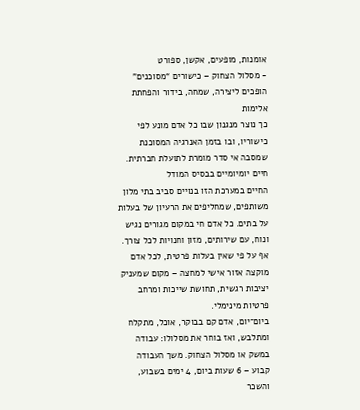אומנות, מופעים, אקשן, ספורט
- מסלול הצחוק – כישורים “מסוכנים” הופכים ליצירה, שמחה, בידור והפחתת אלימות
כך נוצר מנגנון שבו כל אדם מונע לפי כישוריו, ובו בזמן האנרגיה המסוכנת שמסבה אי סדר מומרת לתועלת חברתית.
חיים יומיומיים בבסיס המודל
החיים במערכת הזו בנויים סביב בתי מלון משותפים, שמחליפים את הרעיון של בעלות על בתים. כל אדם חי במקום מגורים נגיש ונוח, עם שירותים, מזון וחנויות לכל צורך. אף על פי שאין בעלות פרטית, לכל אדם מוקצה אזור אישי למחצה – מקום שמעניק יציבות רגשית, תחושת שייכות ומרחב פרטיות מינימלי.
ביום־יום, אדם קם בבוקר, אוכל, מתקלח ומתלבש, ואז בוחר את מסלולו: עבודה במשק או מסלול הצחוק. משך העבודה קבוע – 6 שעות ביום, 4 ימים בשבוע, והשכר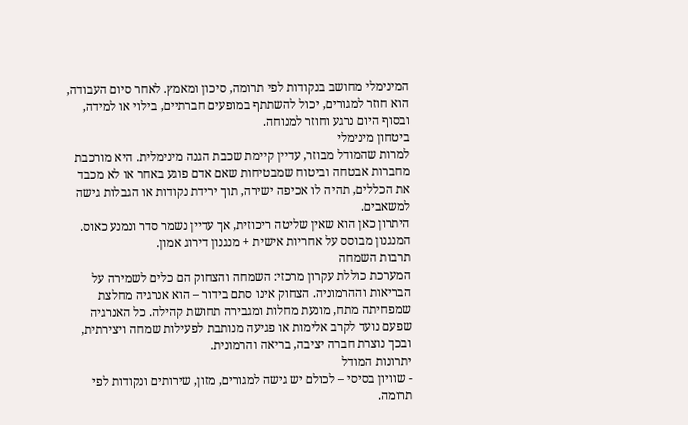המינימלי מחושב בנקודות לפי תרומה, סיכון ומאמץ. לאחר סיום העבודה, הוא חוזר למגורים, יכול להשתתף במופעים חברתיים, בילוי או למידה, ובסוף היום נרגע וחוזר למנוחה.
ביטחון מינימלי
למרות שהמודל מבוזר, עדיין קיימת שכבת הגנה מינימלית. היא מורכבת מחברות אבטחה וביטוח שמבטיחות שאם אדם פוגע באחר או לא מכבד את הכללים, תהיה לו אכיפה ישירה, תוך ירידת נקודות או הגבלות גישה למשאבים.
היתרון כאן הוא שאין שליטה ריכוזית, אך עדיין נשמר סדר ונמנע כאוס. המנגנון מבוסס על אחריות אישית + מנגנון דירוג אמון.
תרבות השמחה
המערכת כוללת עקרון מרכזי: השמחה והצחוק הם כלים לשמירה על הבריאות וההרמוניה. הצחוק אינו סתם בידור – הוא אנרגיה מחלצת שמפחיתה מתח, מונעת מחלות ומגבירה תחושת קהילה. כל האנרגיה שפעם נועד לקרב אלימות או פגיעה מנותבת לפעילות שמחה ויצירתית, ובכך נוצרת חברה יציבה, בריאה והרמונית.
יתרונות המודל
- שוויון בסיסי – לכולם יש גישה למגורים, מזון, שירותים ונקודות לפי תרומה.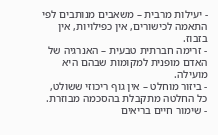- יעילות מרבית – משאבים מנותבים לפי התאמה לכישורים, אין כפילויות, אין בזבוז.
- זרימה חברתית טבעית – האנרגיה של האדם מופנית למקומות שבהם היא מועילה.
- ביזור מוחלט – אין גוף ריכוזי ששולט, כל החלטה מתקבלת בהסכמה מבוזרת.
- שימור חיים בריאים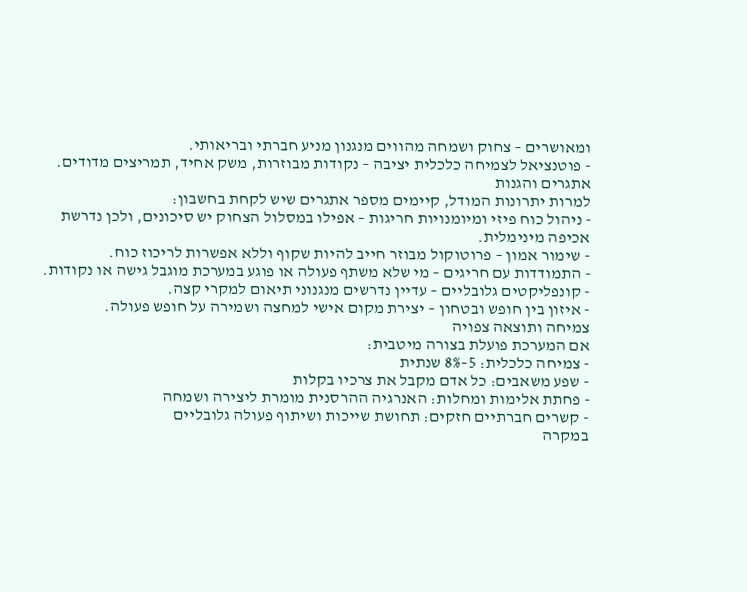ומאושרים – צחוק ושמחה מהווים מנגנון מניע חברתי ובריאותי.
- פוטנציאל לצמיחה כלכלית יציבה – נקודות מבוזרות, משק אחיד, תמריצים מדודים.
אתגרים והגנות
למרות יתרונות המודל, קיימים מספר אתגרים שיש לקחת בחשבון:
- ניהול כוח פיזי ומיומנויות חריגות – אפילו במסלול הצחוק יש סיכונים, ולכן נדרשת אכיפה מינימלית.
- שימור אמון – פרוטוקול מבוזר חייב להיות שקוף וללא אפשרות לריכוז כוח.
- התמודדות עם חריגים – מי שלא משתף פעולה או פוגע במערכת מוגבל גישה או נקודות.
- קונפליקטים גלובליים – עדיין נדרשים מנגנוני תיאום למקרי קצה.
- איזון בין חופש ובטחון – יצירת מקום אישי למחצה ושמירה על חופש פעולה.
צמיחה ותוצאה צפויה
אם המערכת פועלת בצורה מיטבית:
- צמיחה כלכלית: 5–8% שנתית
- שפע משאבים: כל אדם מקבל את צרכיו בקלות
- פחתת אלימות ומחלות: האנרגיה ההרסנית מומרת ליצירה ושמחה
- קשרים חברתיים חזקים: תחושת שייכות ושיתוף פעולה גלובליים
במקרה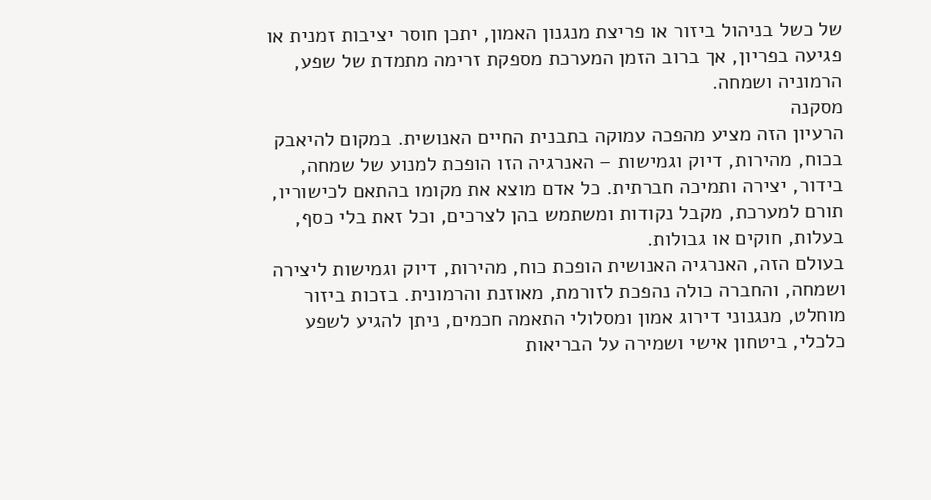של כשל בניהול ביזור או פריצת מנגנון האמון, יתכן חוסר יציבות זמנית או פגיעה בפריון, אך ברוב הזמן המערכת מספקת זרימה מתמדת של שפע, הרמוניה ושמחה.
מסקנה
הרעיון הזה מציע מהפכה עמוקה בתבנית החיים האנושית. במקום להיאבק בכוח, מהירות, דיוק וגמישות – האנרגיה הזו הופכת למנוע של שמחה, בידור, יצירה ותמיכה חברתית. כל אדם מוצא את מקומו בהתאם לכישוריו, תורם למערכת, מקבל נקודות ומשתמש בהן לצרכים, וכל זאת בלי כסף, בעלות, חוקים או גבולות.
בעולם הזה, האנרגיה האנושית הופכת כוח, מהירות, דיוק וגמישות ליצירה ושמחה, והחברה כולה נהפכת לזורמת, מאוזנת והרמונית. בזכות ביזור מוחלט, מנגנוני דירוג אמון ומסלולי התאמה חכמים, ניתן להגיע לשפע כלכלי, ביטחון אישי ושמירה על הבריאות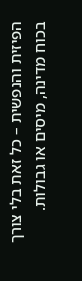הפיזית והנפשית – כל זאת בלי צורך בכוח מדינה, מיסים או גבולות.